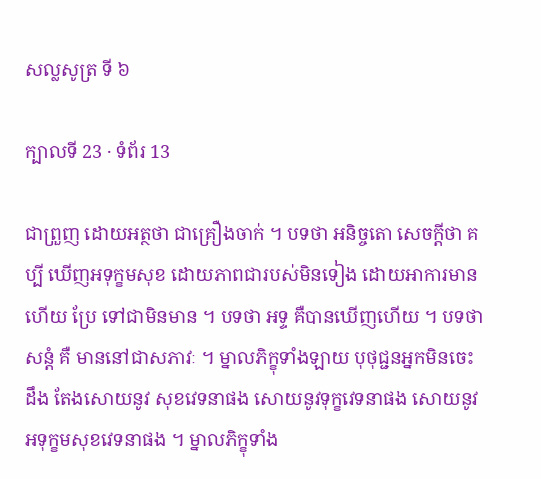សល្លសូត្រ ទី ៦

ក្បាលទី 23 · ទំព័រ 13

ជាព្រួញ ដោយអត្ថថា ជាគ្រឿងចាក់ ។ បទថា អនិច្ចតោ សេចក្តីថា គប្បី ឃើញអទុក្ខមសុខ ដោយភាពជារបស់មិនទៀង ដោយអាការមានហើយ ប្រែ ទៅជាមិនមាន ។ បទថា អទ្ទ គឺបានឃើញហើយ ។ បទថា សន្តំ គឺ មាននៅជាសភាវៈ ។ ម្នាលភិក្ខុទាំងឡាយ បុថុជ្ជនអ្នកមិនចេះដឹង តែងសោយនូវ សុខវេទនាផង សោយនូវទុក្ខវេទនាផង សោយនូវអទុក្ខមសុខវេទនាផង ។ ម្នាលភិក្ខុទាំង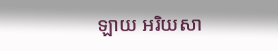ឡាយ អរិយសា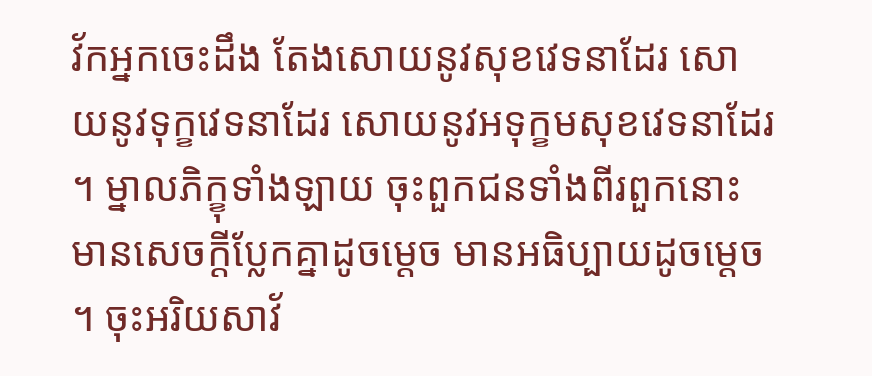វ័កអ្នកចេះដឹង តែងសោយនូវសុខវេទនាដែរ សោយនូវទុក្ខវេទនាដែរ សោយនូវអទុក្ខមសុខវេទនាដែរ ។ ម្នាលភិក្ខុទាំងឡាយ ចុះពួកជនទាំងពីរពួកនោះមានសេចក្តីប្លែកគ្នាដូចម្តេច មានអធិប្បាយដូចម្តេច ។ ចុះអរិយសាវ័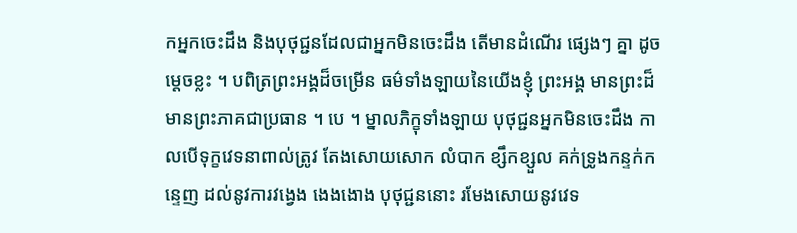កអ្នកចេះដឹង និងបុថុជ្ជនដែលជាអ្នកមិនចេះដឹង តើមានដំណើរ ផ្សេងៗ គ្នា ដូចម្តេចខ្លះ ។ បពិត្រព្រះអង្គដ៏ចម្រើន ធម៌ទាំងឡាយនៃយើងខ្ញុំ ព្រះអង្គ មានព្រះដ៏មានព្រះភាគជាប្រធាន ។ បេ ។ ម្នាលភិក្ខុទាំងឡាយ បុថុជ្ជនអ្នកមិនចេះដឹង កាលបើទុក្ខវេទនាពាល់ត្រូវ តែងសោយសោក លំបាក ខ្សឹកខ្សួល គក់ទ្រូងកន្ទក់កន្ទេញ ដល់នូវការវង្វេង ងេងងោង បុថុជ្ជននោះ រមែងសោយនូវវេទ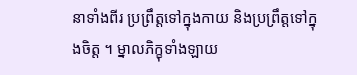នាទាំងពីរ ប្រព្រឹត្តទៅក្នុងកាយ និងប្រព្រឹត្តទៅក្នុងចិត្ត ។ ម្នាលភិក្ខុទាំងឡាយ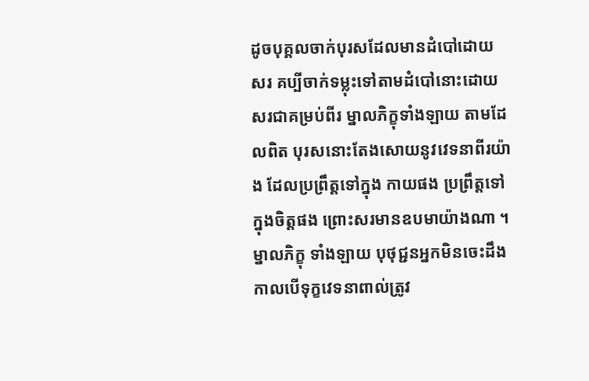ដូចបុគ្គលចាក់បុរសដែលមានដំបៅដោយ សរ គប្បីចាក់ទម្លុះទៅតាមដំបៅនោះដោយសរជាគម្រប់ពីរ ម្នាលភិក្ខុទាំងឡាយ តាមដែលពិត បុរសនោះតែងសោយនូវវេទនាពីរយ៉ាង ដែលប្រព្រឹត្តទៅក្នុង កាយផង ប្រព្រឹត្តទៅក្នុងចិត្តផង ព្រោះសរមានឧបមាយ៉ាងណា ។ ម្នាលភិក្ខុ ទាំងឡាយ បុថុជ្ជនអ្នកមិនចេះដឹង កាលបើទុក្ខវេទនាពាល់ត្រូវ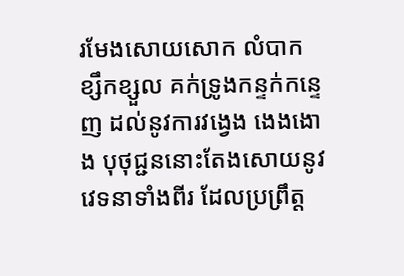រមែងសោយសោក លំបាក ខ្សឹកខ្សួល គក់ទ្រូងកន្ទក់កន្ទេញ ដល់នូវការវង្វេង ងេងងោង បុថុជ្ជននោះតែងសោយនូវវេទនាទាំងពីរ ដែលប្រព្រឹត្ត